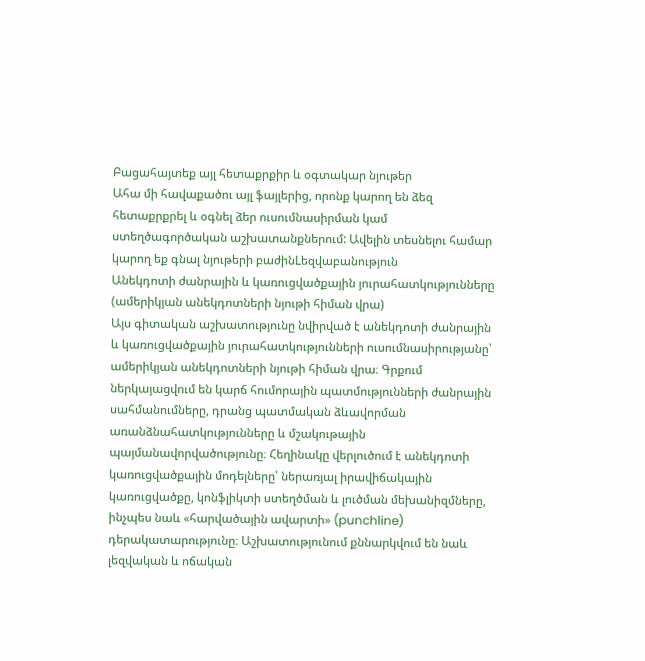Բացահայտեք այլ հետաքրքիր և օգտակար նյութեր
Ահա մի հավաքածու այլ ֆայլերից, որոնք կարող են ձեզ հետաքրքրել և օգնել ձեր ուսումնասիրման կամ ստեղծագործական աշխատանքներում: Ավելին տեսնելու համար կարող եք գնալ նյութերի բաժինLեզվաբանություն
Անեկդոտի ժանրային և կառուցվածքային յուրահատկությունները (ամերիկյան անեկդոտների նյութի հիման վրա)
Այս գիտական աշխատությունը նվիրված է անեկդոտի ժանրային և կառուցվածքային յուրահատկությունների ուսումնասիրությանը՝ ամերիկյան անեկդոտների նյութի հիման վրա։ Գրքում ներկայացվում են կարճ հումորային պատմությունների ժանրային սահմանումները, դրանց պատմական ձևավորման առանձնահատկությունները և մշակութային պայմանավորվածությունը։ Հեղինակը վերլուծում է անեկդոտի կառուցվածքային մոդելները՝ ներառյալ իրավիճակային կառուցվածքը, կոնֆլիկտի ստեղծման և լուծման մեխանիզմները, ինչպես նաև «հարվածային ավարտի» (punchline) դերակատարությունը։ Աշխատությունում քննարկվում են նաև լեզվական և ոճական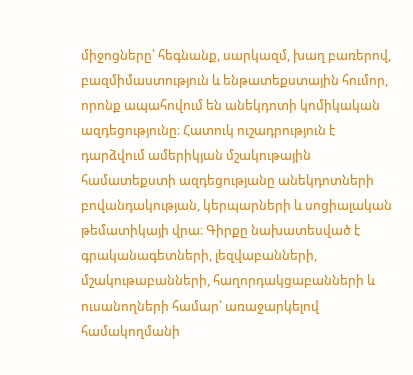միջոցները՝ հեգնանք, սարկազմ, խաղ բառերով, բազմիմաստություն և ենթատեքստային հումոր, որոնք ապահովում են անեկդոտի կոմիկական ազդեցությունը։ Հատուկ ուշադրություն է դարձվում ամերիկյան մշակութային համատեքստի ազդեցությանը անեկդոտների բովանդակության, կերպարների և սոցիալական թեմատիկայի վրա։ Գիրքը նախատեսված է գրականագետների, լեզվաբանների, մշակութաբանների, հաղորդակցաբանների և ուսանողների համար՝ առաջարկելով համակողմանի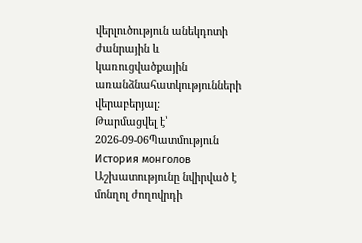վերլուծություն անեկդոտի ժանրային և կառուցվածքային առանձնահատկությունների վերաբերյալ։
Թարմացվել է՝ 2026-09-06Պատմություն
История монголов
Աշխատությունը նվիրված է մոնղոլ ժողովրդի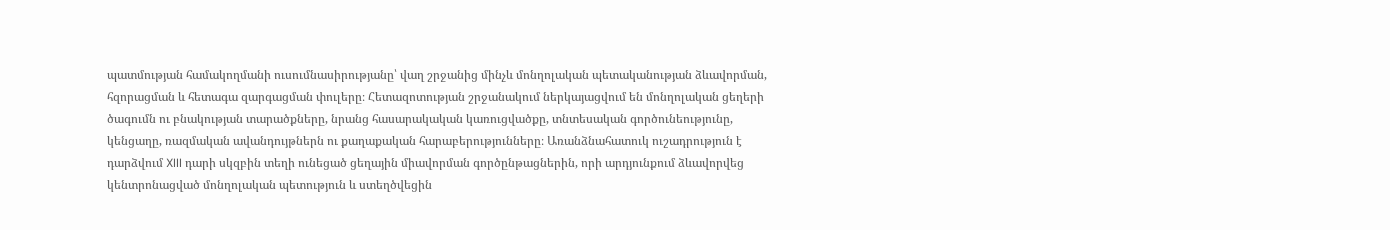պատմության համակողմանի ուսումնասիրությանը՝ վաղ շրջանից մինչև մոնղոլական պետականության ձևավորման, հզորացման և հետագա զարգացման փուլերը։ Հետազոտության շրջանակում ներկայացվում են մոնղոլական ցեղերի ծագումն ու բնակության տարածքները, նրանց հասարակական կառուցվածքը, տնտեսական գործունեությունը, կենցաղը, ռազմական ավանդույթներն ու քաղաքական հարաբերությունները։ Առանձնահատուկ ուշադրություն է դարձվում XIII դարի սկզբին տեղի ունեցած ցեղային միավորման գործընթացներին, որի արդյունքում ձևավորվեց կենտրոնացված մոնղոլական պետություն և ստեղծվեցին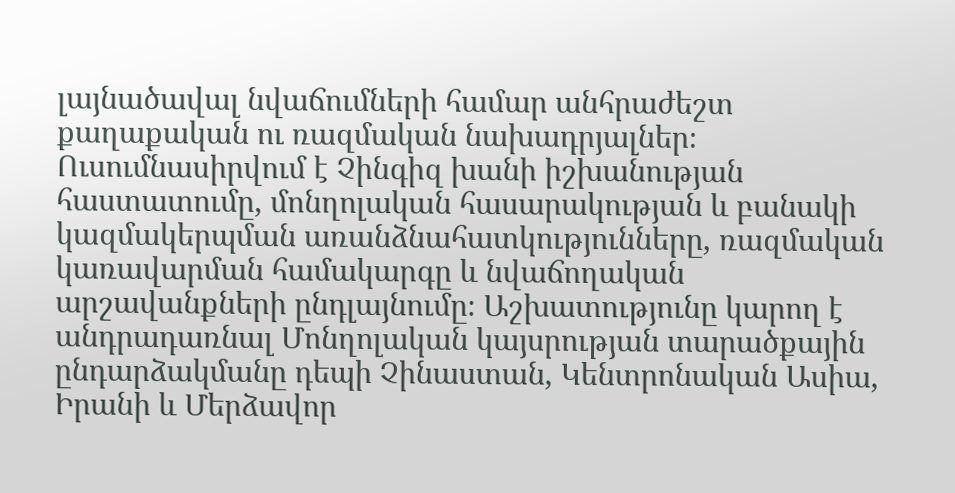լայնածավալ նվաճումների համար անհրաժեշտ քաղաքական ու ռազմական նախադրյալներ։ Ուսումնասիրվում է Չինգիզ խանի իշխանության հաստատումը, մոնղոլական հասարակության և բանակի կազմակերպման առանձնահատկությունները, ռազմական կառավարման համակարգը և նվաճողական արշավանքների ընդլայնումը։ Աշխատությունը կարող է անդրադառնալ Մոնղոլական կայսրության տարածքային ընդարձակմանը դեպի Չինաստան, Կենտրոնական Ասիա, Իրանի և Մերձավոր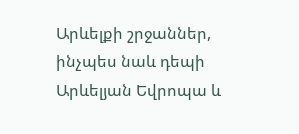Արևելքի շրջաններ, ինչպես նաև դեպի Արևելյան Եվրոպա և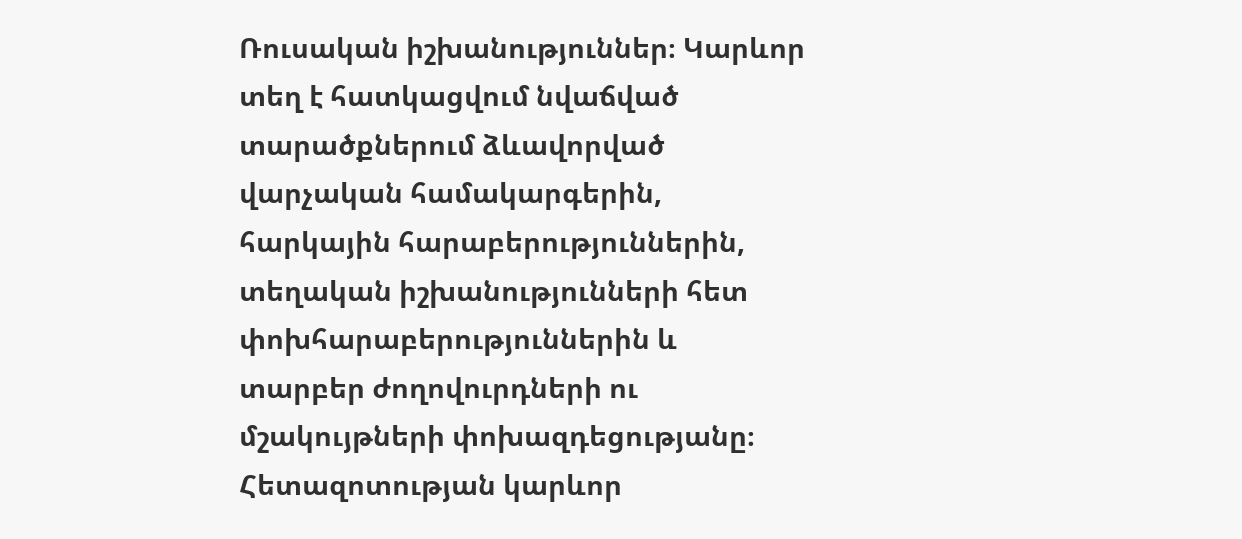Ռուսական իշխանություններ։ Կարևոր տեղ է հատկացվում նվաճված տարածքներում ձևավորված վարչական համակարգերին, հարկային հարաբերություններին, տեղական իշխանությունների հետ փոխհարաբերություններին և տարբեր ժողովուրդների ու մշակույթների փոխազդեցությանը։ Հետազոտության կարևոր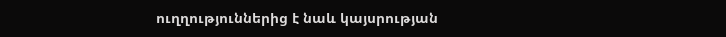ուղղություններից է նաև կայսրության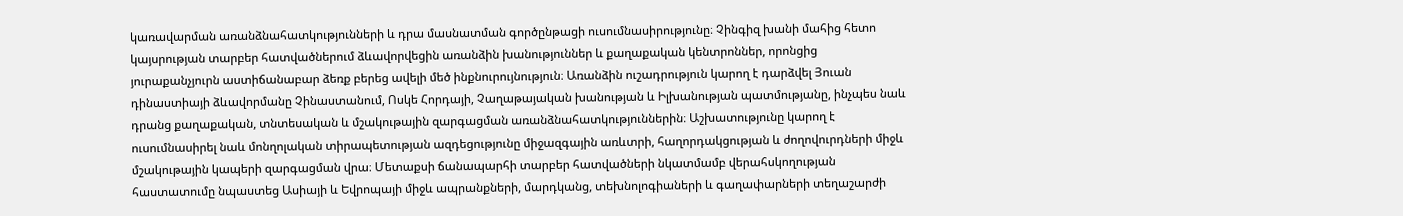կառավարման առանձնահատկությունների և դրա մասնատման գործընթացի ուսումնասիրությունը։ Չինգիզ խանի մահից հետո կայսրության տարբեր հատվածներում ձևավորվեցին առանձին խանություններ և քաղաքական կենտրոններ, որոնցից յուրաքանչյուրն աստիճանաբար ձեռք բերեց ավելի մեծ ինքնուրույնություն։ Առանձին ուշադրություն կարող է դարձվել Յուան դինաստիայի ձևավորմանը Չինաստանում, Ոսկե Հորդայի, Չաղաթայական խանության և Իլխանության պատմությանը, ինչպես նաև դրանց քաղաքական, տնտեսական և մշակութային զարգացման առանձնահատկություններին։ Աշխատությունը կարող է ուսումնասիրել նաև մոնղոլական տիրապետության ազդեցությունը միջազգային առևտրի, հաղորդակցության և ժողովուրդների միջև մշակութային կապերի զարգացման վրա։ Մետաքսի ճանապարհի տարբեր հատվածների նկատմամբ վերահսկողության հաստատումը նպաստեց Ասիայի և Եվրոպայի միջև ապրանքների, մարդկանց, տեխնոլոգիաների և գաղափարների տեղաշարժի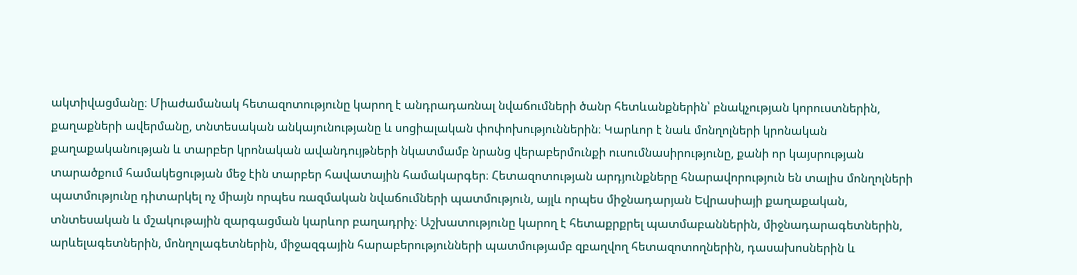ակտիվացմանը։ Միաժամանակ հետազոտությունը կարող է անդրադառնալ նվաճումների ծանր հետևանքներին՝ բնակչության կորուստներին, քաղաքների ավերմանը, տնտեսական անկայունությանը և սոցիալական փոփոխություններին։ Կարևոր է նաև մոնղոլների կրոնական քաղաքականության և տարբեր կրոնական ավանդույթների նկատմամբ նրանց վերաբերմունքի ուսումնասիրությունը, քանի որ կայսրության տարածքում համակեցության մեջ էին տարբեր հավատային համակարգեր։ Հետազոտության արդյունքները հնարավորություն են տալիս մոնղոլների պատմությունը դիտարկել ոչ միայն որպես ռազմական նվաճումների պատմություն, այլև որպես միջնադարյան Եվրասիայի քաղաքական, տնտեսական և մշակութային զարգացման կարևոր բաղադրիչ։ Աշխատությունը կարող է հետաքրքրել պատմաբաններին, միջնադարագետներին, արևելագետներին, մոնղոլագետներին, միջազգային հարաբերությունների պատմությամբ զբաղվող հետազոտողներին, դասախոսներին և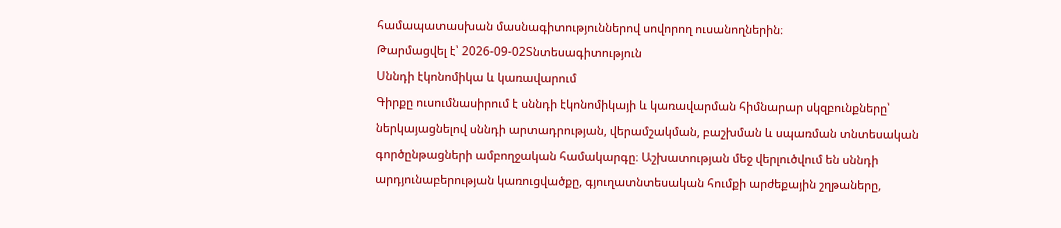համապատասխան մասնագիտություններով սովորող ուսանողներին։
Թարմացվել է՝ 2026-09-02Տնտեսագիտություն
Սննդի էկոնոմիկա և կառավարում
Գիրքը ուսումնասիրում է սննդի էկոնոմիկայի և կառավարման հիմնարար սկզբունքները՝ ներկայացնելով սննդի արտադրության, վերամշակման, բաշխման և սպառման տնտեսական գործընթացների ամբողջական համակարգը։ Աշխատության մեջ վերլուծվում են սննդի արդյունաբերության կառուցվածքը, գյուղատնտեսական հումքի արժեքային շղթաները,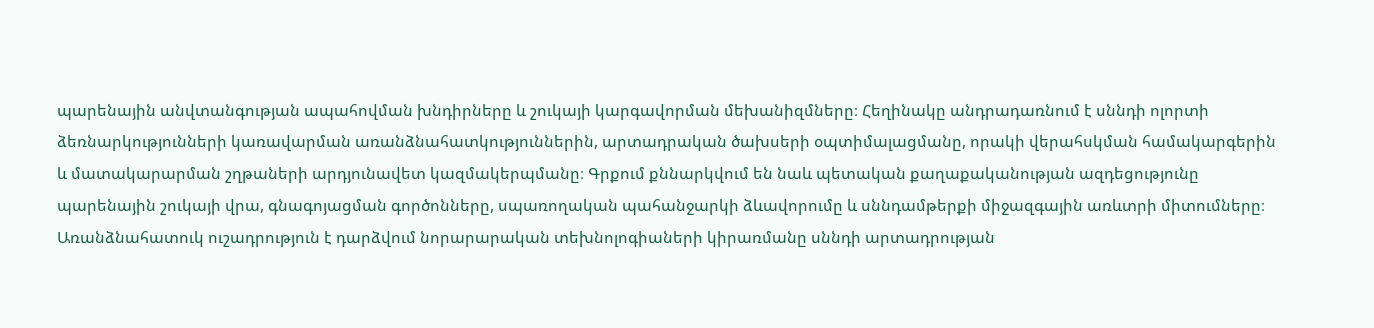պարենային անվտանգության ապահովման խնդիրները և շուկայի կարգավորման մեխանիզմները։ Հեղինակը անդրադառնում է սննդի ոլորտի ձեռնարկությունների կառավարման առանձնահատկություններին, արտադրական ծախսերի օպտիմալացմանը, որակի վերահսկման համակարգերին և մատակարարման շղթաների արդյունավետ կազմակերպմանը։ Գրքում քննարկվում են նաև պետական քաղաքականության ազդեցությունը պարենային շուկայի վրա, գնագոյացման գործոնները, սպառողական պահանջարկի ձևավորումը և սննդամթերքի միջազգային առևտրի միտումները։ Առանձնահատուկ ուշադրություն է դարձվում նորարարական տեխնոլոգիաների կիրառմանը սննդի արտադրության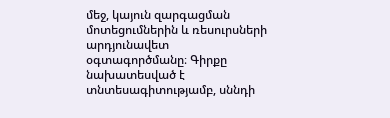մեջ, կայուն զարգացման մոտեցումներին և ռեսուրսների արդյունավետ օգտագործմանը։ Գիրքը նախատեսված է տնտեսագիտությամբ, սննդի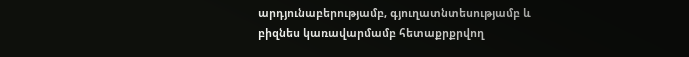արդյունաբերությամբ, գյուղատնտեսությամբ և բիզնես կառավարմամբ հետաքրքրվող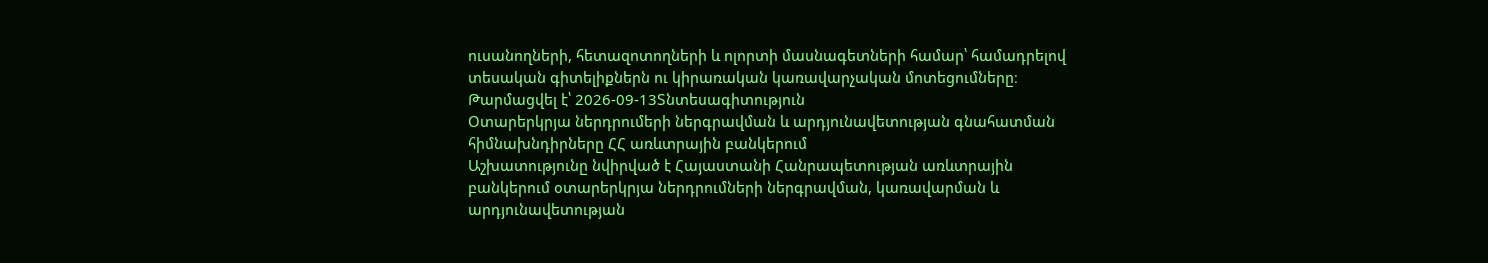ուսանողների, հետազոտողների և ոլորտի մասնագետների համար՝ համադրելով տեսական գիտելիքներն ու կիրառական կառավարչական մոտեցումները։
Թարմացվել է՝ 2026-09-13Տնտեսագիտություն
Օտարերկրյա ներդրումերի ներգրավման և արդյունավետության գնահատման հիմնախնդիրները ՀՀ առևտրային բանկերում
Աշխատությունը նվիրված է Հայաստանի Հանրապետության առևտրային բանկերում օտարերկրյա ներդրումների ներգրավման, կառավարման և արդյունավետության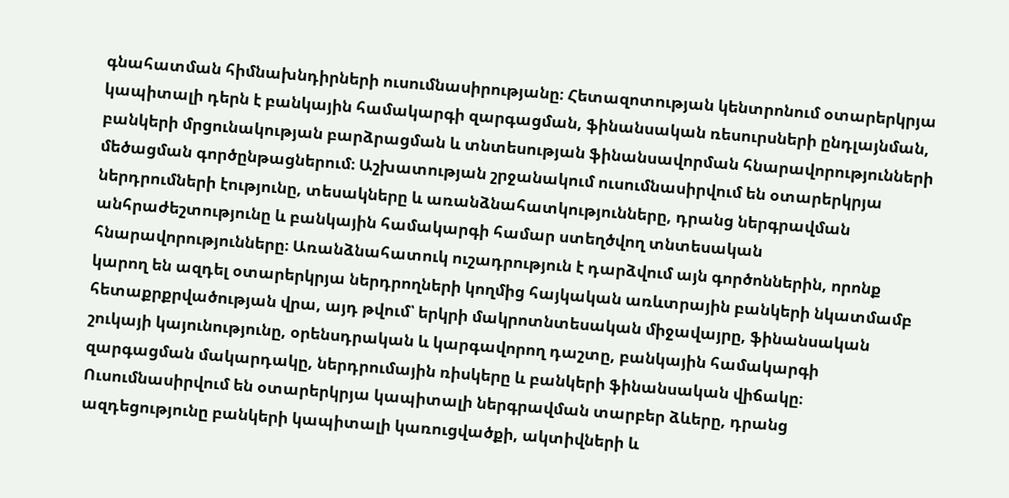գնահատման հիմնախնդիրների ուսումնասիրությանը։ Հետազոտության կենտրոնում օտարերկրյա կապիտալի դերն է բանկային համակարգի զարգացման, ֆինանսական ռեսուրսների ընդլայնման, բանկերի մրցունակության բարձրացման և տնտեսության ֆինանսավորման հնարավորությունների մեծացման գործընթացներում։ Աշխատության շրջանակում ուսումնասիրվում են օտարերկրյա ներդրումների էությունը, տեսակները և առանձնահատկությունները, դրանց ներգրավման անհրաժեշտությունը և բանկային համակարգի համար ստեղծվող տնտեսական հնարավորությունները։ Առանձնահատուկ ուշադրություն է դարձվում այն գործոններին, որոնք կարող են ազդել օտարերկրյա ներդրողների կողմից հայկական առևտրային բանկերի նկատմամբ հետաքրքրվածության վրա, այդ թվում՝ երկրի մակրոտնտեսական միջավայրը, ֆինանսական շուկայի կայունությունը, օրենսդրական և կարգավորող դաշտը, բանկային համակարգի զարգացման մակարդակը, ներդրումային ռիսկերը և բանկերի ֆինանսական վիճակը։ Ուսումնասիրվում են օտարերկրյա կապիտալի ներգրավման տարբեր ձևերը, դրանց ազդեցությունը բանկերի կապիտալի կառուցվածքի, ակտիվների և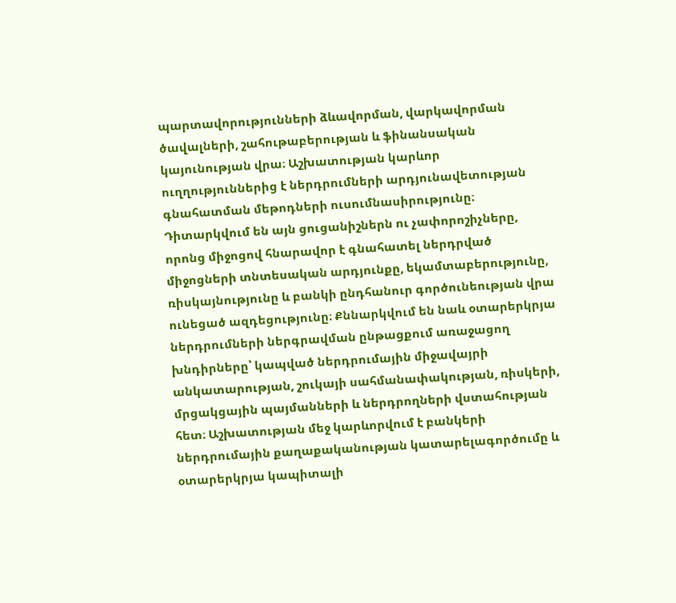պարտավորությունների ձևավորման, վարկավորման ծավալների, շահութաբերության և ֆինանսական կայունության վրա։ Աշխատության կարևոր ուղղություններից է ներդրումների արդյունավետության գնահատման մեթոդների ուսումնասիրությունը։ Դիտարկվում են այն ցուցանիշներն ու չափորոշիչները, որոնց միջոցով հնարավոր է գնահատել ներդրված միջոցների տնտեսական արդյունքը, եկամտաբերությունը, ռիսկայնությունը և բանկի ընդհանուր գործունեության վրա ունեցած ազդեցությունը։ Քննարկվում են նաև օտարերկրյա ներդրումների ներգրավման ընթացքում առաջացող խնդիրները՝ կապված ներդրումային միջավայրի անկատարության, շուկայի սահմանափակության, ռիսկերի, մրցակցային պայմանների և ներդրողների վստահության հետ։ Աշխատության մեջ կարևորվում է բանկերի ներդրումային քաղաքականության կատարելագործումը և օտարերկրյա կապիտալի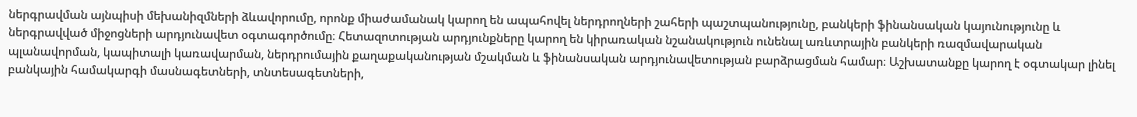ներգրավման այնպիսի մեխանիզմների ձևավորումը, որոնք միաժամանակ կարող են ապահովել ներդրողների շահերի պաշտպանությունը, բանկերի ֆինանսական կայունությունը և ներգրավված միջոցների արդյունավետ օգտագործումը։ Հետազոտության արդյունքները կարող են կիրառական նշանակություն ունենալ առևտրային բանկերի ռազմավարական պլանավորման, կապիտալի կառավարման, ներդրումային քաղաքականության մշակման և ֆինանսական արդյունավետության բարձրացման համար։ Աշխատանքը կարող է օգտակար լինել բանկային համակարգի մասնագետների, տնտեսագետների,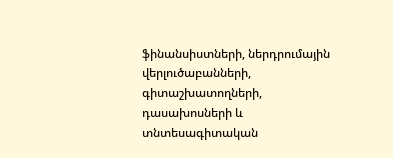ֆինանսիստների, ներդրումային վերլուծաբանների, գիտաշխատողների, դասախոսների և տնտեսագիտական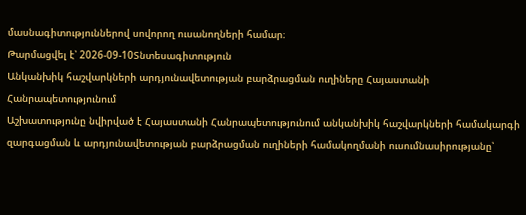մասնագիտություններով սովորող ուսանողների համար։
Թարմացվել է՝ 2026-09-10Տնտեսագիտություն
Անկանխիկ հաշվարկների արդյունավետության բարձրացման ուղիները Հայաստանի Հանրապետությունում
Աշխատությունը նվիրված է Հայաստանի Հանրապետությունում անկանխիկ հաշվարկների համակարգի զարգացման և արդյունավետության բարձրացման ուղիների համակողմանի ուսումնասիրությանը՝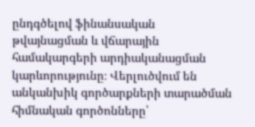ընդգծելով ֆինանսական թվայնացման և վճարային համակարգերի արդիականացման կարևորությունը։ Վերլուծվում են անկանխիկ գործարքների տարածման հիմնական գործոնները՝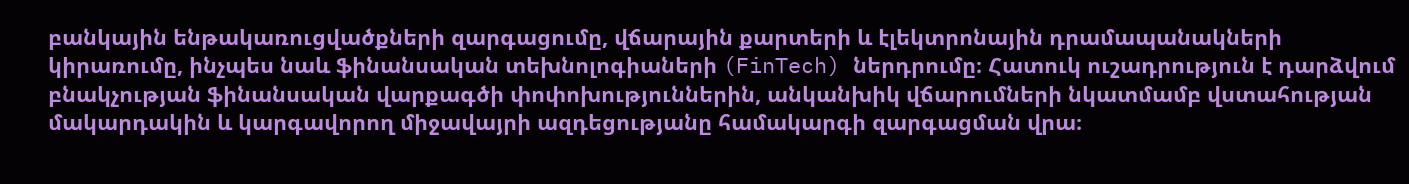բանկային ենթակառուցվածքների զարգացումը, վճարային քարտերի և էլեկտրոնային դրամապանակների կիրառումը, ինչպես նաև ֆինանսական տեխնոլոգիաների (FinTech) ներդրումը։ Հատուկ ուշադրություն է դարձվում բնակչության ֆինանսական վարքագծի փոփոխություններին, անկանխիկ վճարումների նկատմամբ վստահության մակարդակին և կարգավորող միջավայրի ազդեցությանը համակարգի զարգացման վրա։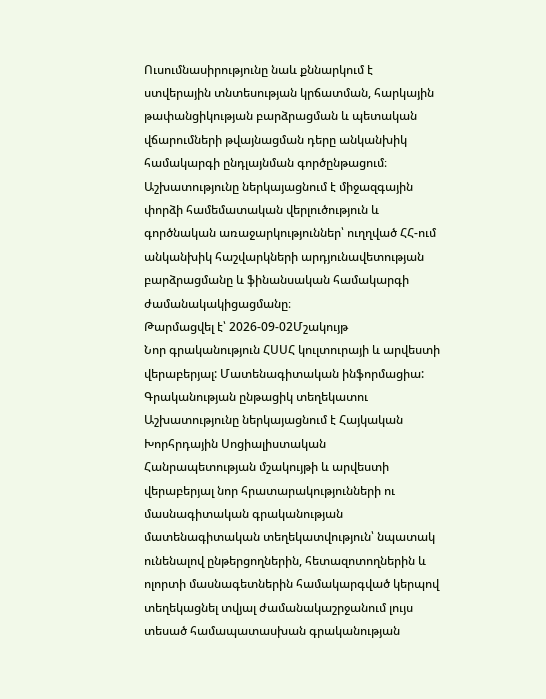Ուսումնասիրությունը նաև քննարկում է ստվերային տնտեսության կրճատման, հարկային թափանցիկության բարձրացման և պետական վճարումների թվայնացման դերը անկանխիկ համակարգի ընդլայնման գործընթացում։ Աշխատությունը ներկայացնում է միջազգային փորձի համեմատական վերլուծություն և գործնական առաջարկություններ՝ ուղղված ՀՀ-ում անկանխիկ հաշվարկների արդյունավետության բարձրացմանը և ֆինանսական համակարգի ժամանակակիցացմանը։
Թարմացվել է՝ 2026-09-02Մշակույթ
Նոր գրականություն ՀՍՍՀ կուլտուրայի և արվեստի վերաբերյալ: Մատենագիտական ինֆորմացիա: Գրականության ընթացիկ տեղեկատու
Աշխատությունը ներկայացնում է Հայկական Խորհրդային Սոցիալիստական Հանրապետության մշակույթի և արվեստի վերաբերյալ նոր հրատարակությունների ու մասնագիտական գրականության մատենագիտական տեղեկատվություն՝ նպատակ ունենալով ընթերցողներին, հետազոտողներին և ոլորտի մասնագետներին համակարգված կերպով տեղեկացնել տվյալ ժամանակաշրջանում լույս տեսած համապատասխան գրականության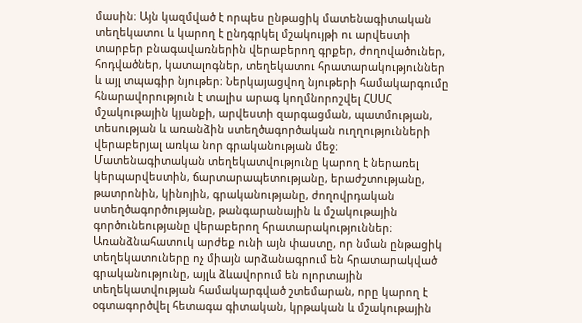մասին։ Այն կազմված է որպես ընթացիկ մատենագիտական տեղեկատու և կարող է ընդգրկել մշակույթի ու արվեստի տարբեր բնագավառներին վերաբերող գրքեր, ժողովածուներ, հոդվածներ, կատալոգներ, տեղեկատու հրատարակություններ և այլ տպագիր նյութեր։ Ներկայացվող նյութերի համակարգումը հնարավորություն է տալիս արագ կողմնորոշվել ՀՍՍՀ մշակութային կյանքի, արվեստի զարգացման, պատմության, տեսության և առանձին ստեղծագործական ուղղությունների վերաբերյալ առկա նոր գրականության մեջ։ Մատենագիտական տեղեկատվությունը կարող է ներառել կերպարվեստին, ճարտարապետությանը, երաժշտությանը, թատրոնին, կինոյին, գրականությանը, ժողովրդական ստեղծագործությանը, թանգարանային և մշակութային գործունեությանը վերաբերող հրատարակություններ։ Առանձնահատուկ արժեք ունի այն փաստը, որ նման ընթացիկ տեղեկատուները ոչ միայն արձանագրում են հրատարակված գրականությունը, այլև ձևավորում են ոլորտային տեղեկատվության համակարգված շտեմարան, որը կարող է օգտագործվել հետագա գիտական, կրթական և մշակութային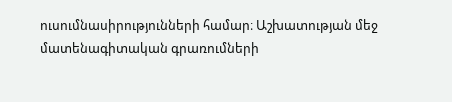ուսումնասիրությունների համար։ Աշխատության մեջ մատենագիտական գրառումների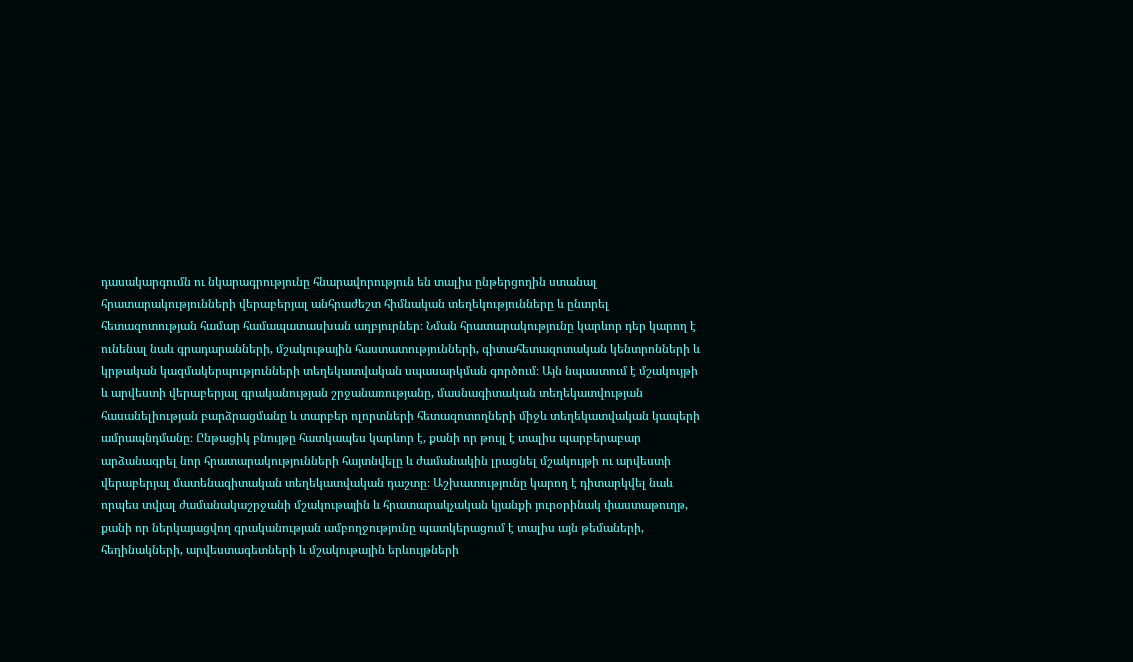դասակարգումն ու նկարագրությունը հնարավորություն են տալիս ընթերցողին ստանալ հրատարակությունների վերաբերյալ անհրաժեշտ հիմնական տեղեկությունները և ընտրել հետազոտության համար համապատասխան աղբյուրներ։ Նման հրատարակությունը կարևոր դեր կարող է ունենալ նաև գրադարանների, մշակութային հաստատությունների, գիտահետազոտական կենտրոնների և կրթական կազմակերպությունների տեղեկատվական սպասարկման գործում։ Այն նպաստում է մշակույթի և արվեստի վերաբերյալ գրականության շրջանառությանը, մասնագիտական տեղեկատվության հասանելիության բարձրացմանը և տարբեր ոլորտների հետազոտողների միջև տեղեկատվական կապերի ամրապնդմանը։ Ընթացիկ բնույթը հատկապես կարևոր է, քանի որ թույլ է տալիս պարբերաբար արձանագրել նոր հրատարակությունների հայտնվելը և ժամանակին լրացնել մշակույթի ու արվեստի վերաբերյալ մատենագիտական տեղեկատվական դաշտը։ Աշխատությունը կարող է դիտարկվել նաև որպես տվյալ ժամանակաշրջանի մշակութային և հրատարակչական կյանքի յուրօրինակ փաստաթուղթ, քանի որ ներկայացվող գրականության ամբողջությունը պատկերացում է տալիս այն թեմաների, հեղինակների, արվեստագետների և մշակութային երևույթների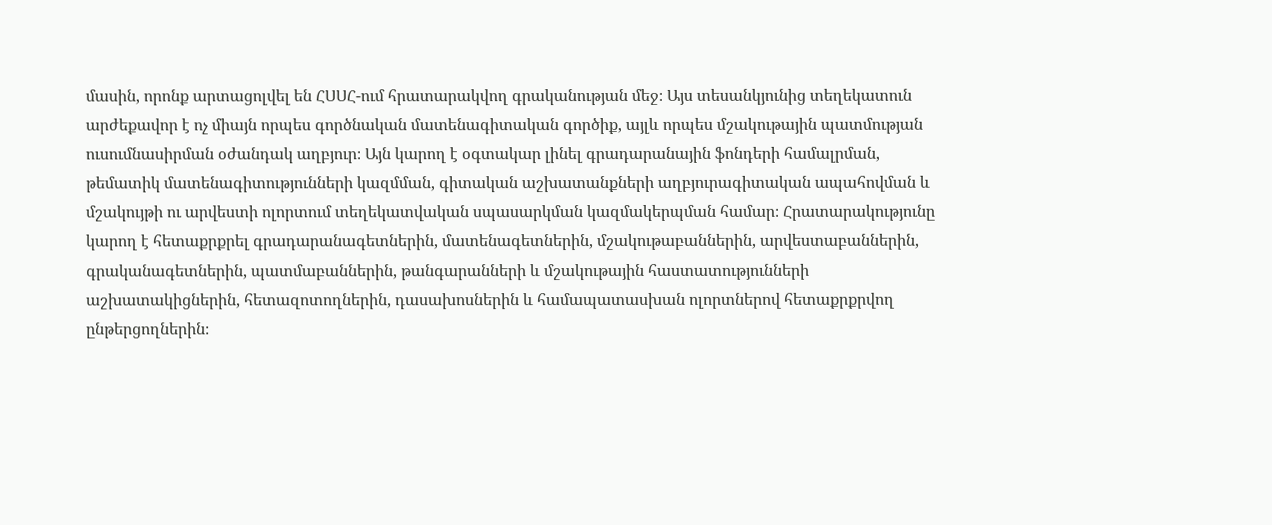մասին, որոնք արտացոլվել են ՀՍՍՀ-ում հրատարակվող գրականության մեջ։ Այս տեսանկյունից տեղեկատուն արժեքավոր է ոչ միայն որպես գործնական մատենագիտական գործիք, այլև որպես մշակութային պատմության ուսումնասիրման օժանդակ աղբյուր։ Այն կարող է օգտակար լինել գրադարանային ֆոնդերի համալրման, թեմատիկ մատենագիտությունների կազմման, գիտական աշխատանքների աղբյուրագիտական ապահովման և մշակույթի ու արվեստի ոլորտում տեղեկատվական սպասարկման կազմակերպման համար։ Հրատարակությունը կարող է հետաքրքրել գրադարանագետներին, մատենագետներին, մշակութաբաններին, արվեստաբաններին, գրականագետներին, պատմաբաններին, թանգարանների և մշակութային հաստատությունների աշխատակիցներին, հետազոտողներին, դասախոսներին և համապատասխան ոլորտներով հետաքրքրվող ընթերցողներին։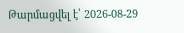Թարմացվել է՝ 2026-08-29